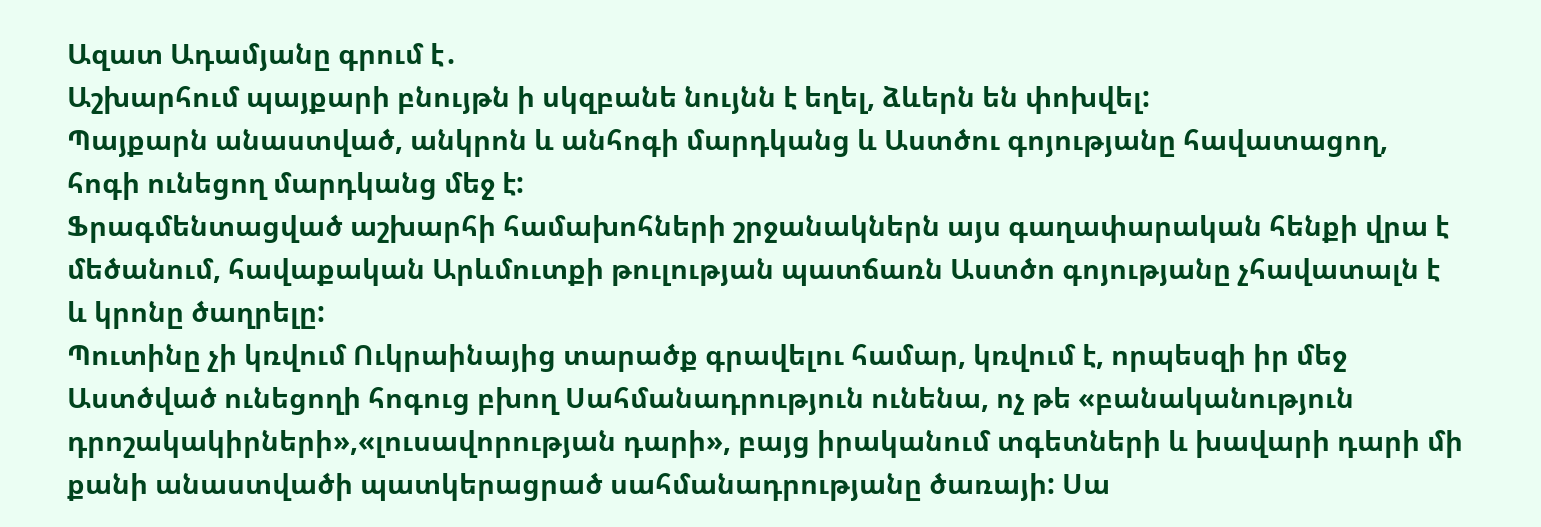Ազատ Ադամյանը գրում է․
Աշխարհում պայքարի բնույթն ի սկզբանե նույնն է եղել, ձևերն են փոխվել:
Պայքարն անաստված, անկրոն և անհոգի մարդկանց և Աստծու գոյությանը հավատացող, հոգի ունեցող մարդկանց մեջ է:
Ֆրագմենտացված աշխարհի համախոհների շրջանակներն այս գաղափարական հենքի վրա է մեծանում, հավաքական Արևմուտքի թուլության պատճառն Աստծո գոյությանը չհավատալն է և կրոնը ծաղրելը:
Պուտինը չի կռվում Ուկրաինայից տարածք գրավելու համար, կռվում է, որպեսզի իր մեջ Աստծված ունեցողի հոգուց բխող Սահմանադրություն ունենա, ոչ թե «բանականություն դրոշակակիրների»,«լուսավորության դարի», բայց իրականում տգետների և խավարի դարի մի քանի անաստվածի պատկերացրած սահմանադրությանը ծառայի: Սա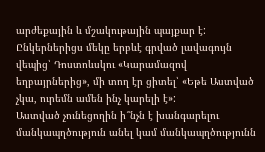արժեքային և մշակութային պայքար է:
Ընկերներիցս մեկը երբևէ գրված լավագույն վեպից՝ Դոստոևսկու «Կարամազով եղբայրներից», մի տող էր ցիտել՝ «Եթե Աստված չկա, ուրեմն ամեն ինչ կարելի է»:
Աստված չունեցողին ի՞նչն է խանգարելու մանկապղծություն անել կամ մանկապղծությունն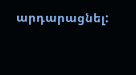արդարացնել: